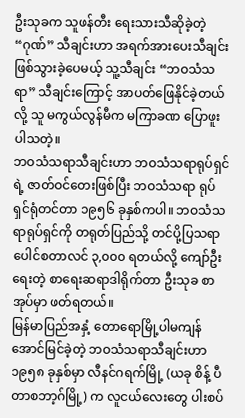ဦးသုခက သူဖန်တီး ရေးသားသီဆိုခဲ့တဲ့ “ဂုဏ်” သီချင်းဟာ အရက်အားပေးသီချင်း ဖြစ်သွားခဲ့ပေမယ့် သူ့သီချင်း “ဘဝသံသရာ” သီချင်းကြောင့် အာပတ်ဖြေနိုင်ခဲ့တယ်လို့ သူ မကွယ်လွန်မီက မကြာခဏ ပြောဖူးပါသတဲ့။
ဘဝသံသရာသီချင်းဟာ ဘဝသံသရာရုပ်ရှင်ရဲ့ ဇာတ်ဝင်တေးဖြစ်ပြီး ဘဝသံသရာ ရုပ်ရှင်ရုံတင်တာ ၁၉၅၆ ခုနှစ်ကပါ။ ဘဝသံသရာရုပ်ရှင်ကို တရုတ်ပြည်သို့ တင်ပို့ပြသရာ ပေါင်စတာလင် ၃,၀၀၀ ရတယ်လို့ ကျော်ဦးရေးတဲ့ စာရေးဆရာဒါရိုက်တာ ဦးသုခ စာအုပ်မှာ ဖတ်ရတယ်။
မြန်မာပြည်အနှံ့ တောရောမြို့ပါမကျန် အောင်မြင်ခဲ့တဲ့ ဘဝသံသရာသီချင်းဟာ ၁၉၅၈ ခုနှစ်မှာ လီနင်ဂရက်မြို့ (ယခု စိန့် ပီတာစဘာ့ဂ်မြို့) က လူငယ်လေးတွေ ပါးစပ်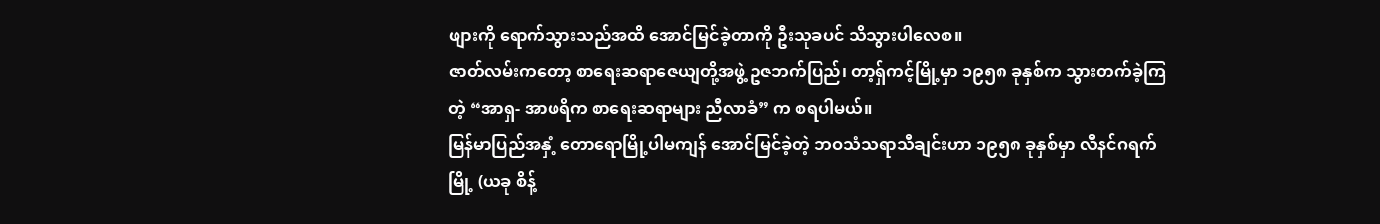ဖျားကို ရောက်သွားသည်အထိ အောင်မြင်ခဲ့တာကို ဦးသုခပင် သိသွားပါလေစ။
ဇာတ်လမ်းကတော့ စာရေးဆရာဇေယျတို့အဖွဲ့ ဥဇဘက်ပြည်၊ တာ့ရှ်ကင့်မြို့မှာ ၁၉၅၈ ခုနှစ်က သွားတက်ခဲ့ကြတဲ့ “အာရှ- အာဖရိက စာရေးဆရာများ ညီလာခံ” က စရပါမယ်။
မြန်မာပြည်အနှံ့ တောရောမြို့ပါမကျန် အောင်မြင်ခဲ့တဲ့ ဘဝသံသရာသီချင်းဟာ ၁၉၅၈ ခုနှစ်မှာ လီနင်ဂရက်မြို့ (ယခု စိန့်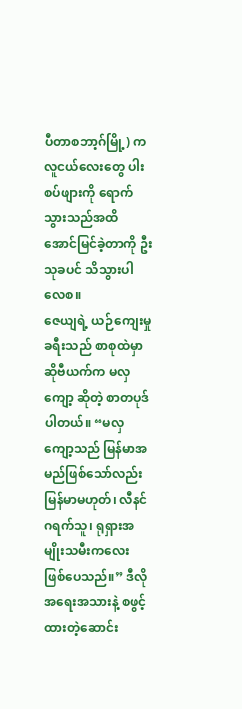ပီတာစဘာ့ဂ်မြို့) က လူငယ်လေးတွေ ပါးစပ်ဖျားကို ရောက်သွားသည်အထိ အောင်မြင်ခဲ့တာကို ဦးသုခပင် သိသွားပါလေစ။
ဇေယျရဲ့ ယဉ်ကျေးမှုခရီးသည် စာစုထဲမှာ ဆိုဗီယက်က မလှကျော့ ဆိုတဲ့ စာတပုဒ်ပါတယ်။ “မလှကျော့သည် မြန်မာအမည်ဖြစ်သော်လည်း မြန်မာမဟုတ်၊ လီနင်ဂရက်သူ၊ ရုရှားအမျိုးသမီးကလေး ဖြစ်ပေသည်။” ဒီလိုအရေးအသားနဲ့ စဖွင့်ထားတဲ့ဆောင်း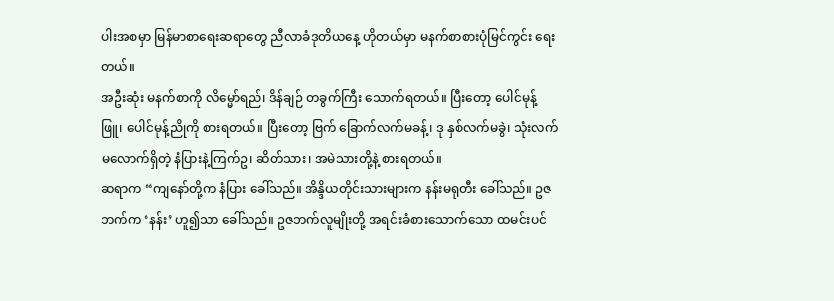ပါးအစမှာ မြန်မာစာရေးဆရာတွေ ညီလာခံဒုတိယနေ့ ဟိုတယ်မှာ မနက်စာစားပုံမြင်ကွင်း ရေးတယ်။
အဦးဆုံး မနက်စာကို လိမ္မော်ရည်၊ ဒိန်ချဉ် တခွက်ကြီး သောက်ရတယ်။ ပြီးတော့ ပေါင်မုန့်ဖြူ၊ ပေါင်မုန့်ညိုကို စားရတယ်။ ပြီးတော့ ဗြက် ခြောက်လက်မခန့်၊ ဒု နှစ်လက်မခွဲ၊ သုံးလက်မလောက်ရှိတဲ့ နံပြားနဲ့ကြက်ဥ၊ ဆိတ်သား၊ အမဲသားတို့နဲ့ စားရတယ်။
ဆရာက “ကျနော်တို့က နံပြား ခေါ်သည်။ အိန္ဒိယတိုင်းသားများက နန်းမရုတီး ခေါ်သည်။ ဥဇဘက်က ‘နန်း’ ဟူ၍သာ ခေါ်သည်။ ဥဇဘက်လူမျိုးတို့ အရင်းခံစားသောက်သော ထမင်းပင်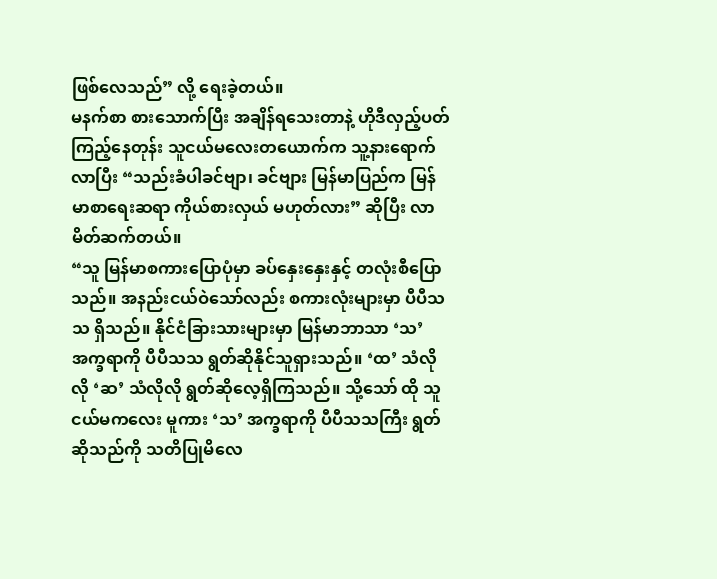ဖြစ်လေသည်” လို့ ရေးခဲ့တယ်။
မနက်စာ စားသောက်ပြီး အချိန်ရသေးတာနဲ့ ဟိုဒီလှည့်ပတ်ကြည့်နေတုန်း သူငယ်မလေးတယောက်က သူ့နားရောက်လာပြီး “သည်းခံပါခင်ဗျာ၊ ခင်ဗျား မြန်မာပြည်က မြန်မာစာရေးဆရာ ကိုယ်စားလှယ် မဟုတ်လား” ဆိုပြီး လာမိတ်ဆက်တယ်။
“သူ မြန်မာစကားပြောပုံမှာ ခပ်နှေးနှေးနှင့် တလုံးစီပြောသည်။ အနည်းငယ်ဝဲသော်လည်း စကားလုံးများမှာ ပီပီသသ ရှိသည်။ နိုင်ငံခြားသားများမှာ မြန်မာဘာသာ ‘သ’ အက္ခရာကို ပီပီသသ ရွတ်ဆိုနိုင်သူရှားသည်။ ‘ထ’ သံလိုလို ‘ဆ’ သံလိုလို ရွတ်ဆိုလေ့ရှိကြသည်။ သို့သော် ထို သူငယ်မကလေး မူကား ‘သ’ အက္ခရာကို ပီပီသသကြီး ရွတ်ဆိုသည်ကို သတိပြုမိလေ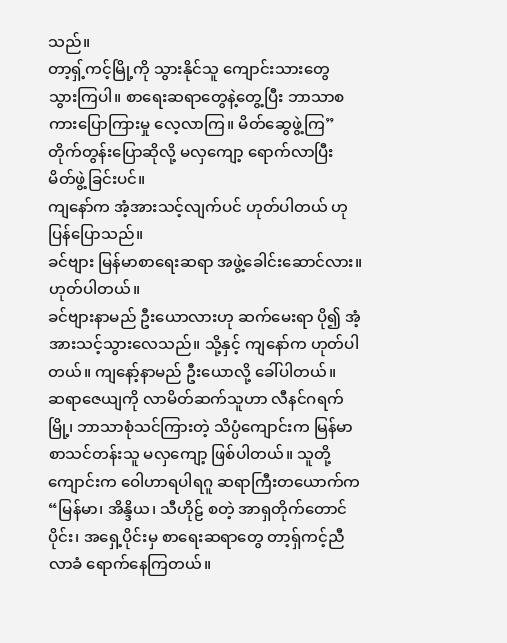သည်။
တာ့ရှ့်ကင့်မြို့ကို သွားနိုင်သူ ကျောင်းသားတွေ သွားကြပါ။ စာရေးဆရာတွေနဲ့တွေ့ပြီး ဘာသာစကားပြောကြားမှု လေ့လာကြ။ မိတ်ဆွေဖွဲ့ကြ” တိုက်တွန်းပြောဆိုလို့ မလှကျော့ ရောက်လာပြီး မိတ်ဖွဲ့ခြင်းပင်။
ကျနော်က အံ့အားသင့်လျက်ပင် ဟုတ်ပါတယ် ဟုပြန်ပြောသည်။
ခင်ဗျား မြန်မာစာရေးဆရာ အဖွဲ့ခေါင်းဆောင်လား။
ဟုတ်ပါတယ်။
ခင်ဗျားနာမည် ဦးယောလားဟု ဆက်မေးရာ ပို၍ အံ့အားသင့်သွားလေသည်။ သို့နှင့် ကျနော်က ဟုတ်ပါတယ်။ ကျနော့်နာမည် ဦးယောလို့ ခေါ်ပါတယ်။
ဆရာဇေယျကို လာမိတ်ဆက်သူဟာ လီနင်ဂရက်မြို့၊ ဘာသာစုံသင်ကြားတဲ့ သိပ္ပံကျောင်းက မြန်မာစာသင်တန်းသူ မလှကျော့ ဖြစ်ပါတယ်။ သူတို့ကျောင်းက ဝေါဟာရပါရဂူ ဆရာကြီးတယောက်က “မြန်မာ၊ အိန္ဒိယ၊ သီဟိုဠ် စတဲ့ အာရှတိုက်တောင်ပိုင်း၊ အရှေ့ပိုင်းမှ စာရေးဆရာတွေ တာ့ရှ်ကင့်ညီလာခံ ရောက်နေကြတယ်။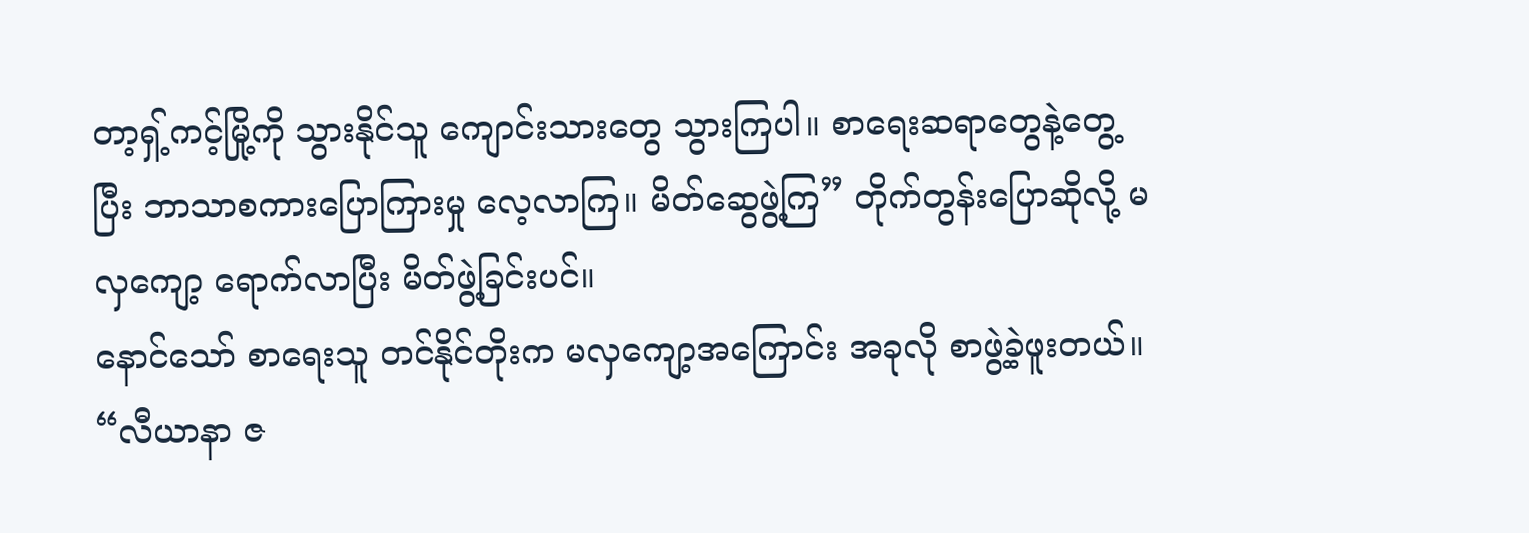တာ့ရှ့်ကင့်မြို့ကို သွားနိုင်သူ ကျောင်းသားတွေ သွားကြပါ။ စာရေးဆရာတွေနဲ့တွေ့ပြီး ဘာသာစကားပြောကြားမှု လေ့လာကြ။ မိတ်ဆွေဖွဲ့ကြ” တိုက်တွန်းပြောဆိုလို့ မလှကျော့ ရောက်လာပြီး မိတ်ဖွဲ့ခြင်းပင်။
နောင်သော် စာရေးသူ တင်နိုင်တိုးက မလှကျော့အကြောင်း အခုလို စာဖွဲ့ခဲ့ဖူးတယ်။
“လီယာနာ ဇ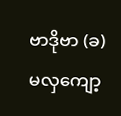ဗာဒိုဗာ (ခ) မလှကျော့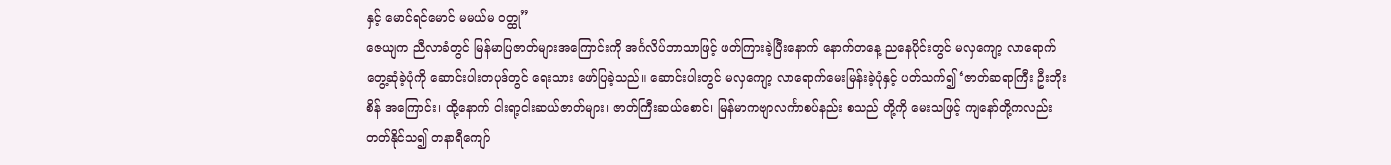နှင့် မောင်ရင်မောင် မမယ်မ ဝတ္ထု”
ဇေယျက ညီလာခံတွင် မြန်မာပြဇာတ်များအကြောင်းကို အင်္ဂလိပ်ဘာသာဖြင့် ဖတ်ကြားခဲ့ပြီးနောက် နောက်တနေ့ ညနေပိုင်းတွင် မလှကျော့ လာရောက်တွေ့ဆုံခဲ့ပုံကို ဆောင်းပါးတပုဒ်တွင် ရေးသား ဖော်ပြခဲ့သည်။ ဆောင်းပါးတွင် မလှကျော့ လာရောက်မေးမြန်းခဲ့ပုံနှင့် ပတ်သက်၍ ‘ဇာတ်ဆရာကြီး ဦးဘိုးစိန် အကြောင်း၊ ထို့နောက် ငါးရာ့ငါးဆယ်ဇာတ်များ၊ ဇာတ်ကြီးဆယ်စောင်၊ မြန်မာကဗျာလင်္ကာစပ်နည်း စသည် တို့ကို မေးသဖြင့် ကျနော်တို့ကလည်း တတ်နိုင်သ၍ တနာရီကျော်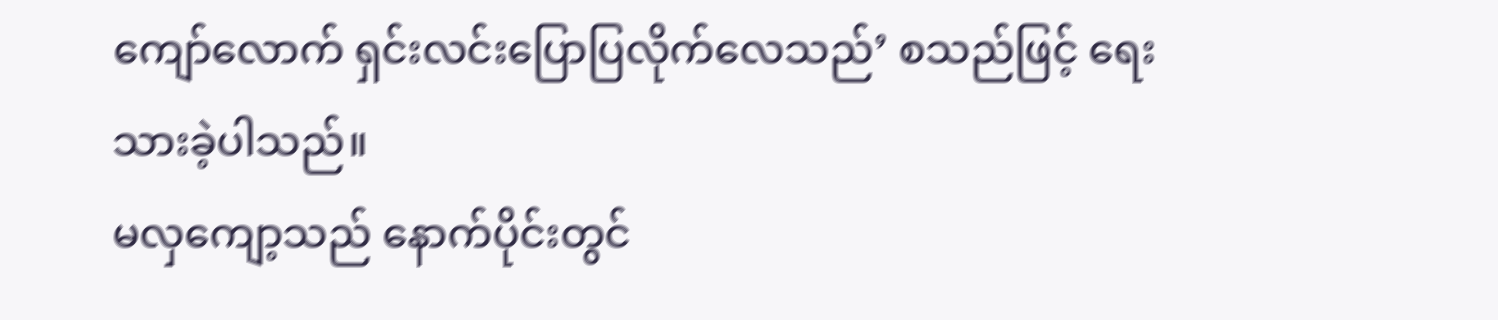ကျော်လောက် ရှင်းလင်းပြောပြလိုက်လေသည်’ စသည်ဖြင့် ရေးသားခဲ့ပါသည်။
မလှကျော့သည် နောက်ပိုင်းတွင်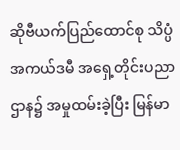ဆိုဗီယက်ပြည်ထောင်စု သိပ္ပံ အကယ်ဒမီ အရှေ့တိုင်းပညာဌာန၌ အမှုထမ်းခဲ့ပြီး မြန်မာ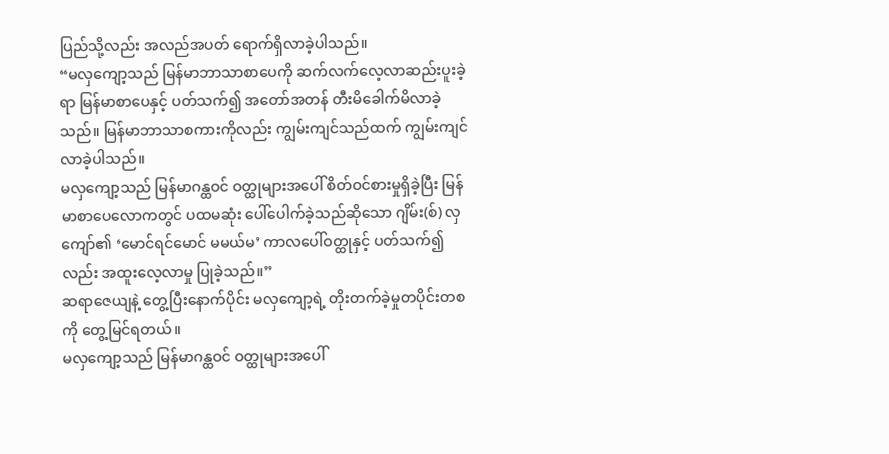ပြည်သို့လည်း အလည်အပတ် ရောက်ရှိလာခဲ့ပါသည်။
“မလှကျော့သည် မြန်မာဘာသာစာပေကို ဆက်လက်လေ့လာဆည်းပူးခဲ့ရာ မြန်မာစာပေနှင့် ပတ်သက်၍ အတော်အတန် တီးမိခေါက်မိလာခဲ့သည်။ မြန်မာဘာသာစကားကိုလည်း ကျွမ်းကျင်သည်ထက် ကျွမ်းကျင် လာခဲ့ပါသည်။
မလှကျော့သည် မြန်မာဂန္ထဝင် ဝတ္ထုများအပေါ် စိတ်ဝင်စားမှုရှိခဲ့ပြီး မြန်မာစာပေလောကတွင် ပထမဆုံး ပေါ်ပေါက်ခဲ့သည်ဆိုသော ဂျိမ်း(စ်) လှကျော်၏ ‘မောင်ရင်မောင် မမယ်မ’ ကာလပေါ်ဝတ္ထုနှင့် ပတ်သက်၍လည်း အထူးလေ့လာမှု ပြုခဲ့သည်။”
ဆရာဇေယျနဲ့ တွေ့ပြီးနောက်ပိုင်း မလှကျော့ရဲ့ တိုးတက်ခဲ့မှုတပိုင်းတစကို တွေ့မြင်ရတယ်။
မလှကျော့သည် မြန်မာဂန္ထဝင် ဝတ္ထုများအပေါ်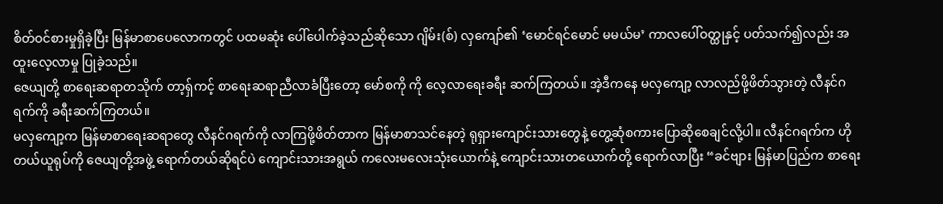စိတ်ဝင်စားမှုရှိခဲ့ပြီး မြန်မာစာပေလောကတွင် ပထမဆုံး ပေါ်ပေါက်ခဲ့သည်ဆိုသော ဂျိမ်း(စ်) လှကျော်၏ ‘မောင်ရင်မောင် မမယ်မ’ ကာလပေါ်ဝတ္ထုနှင့် ပတ်သက်၍လည်း အထူးလေ့လာမှု ပြုခဲ့သည်။
ဇေယျတို့ စာရေးဆရာတသိုက် တာ့ရှ်ကင့် စာရေးဆရာညီလာခံပြီးတော့ မော်စကို ကို လေ့လာရေးခရီး ဆက်ကြတယ်။ အဲ့ဒီကနေ မလှကျော့ လာလည်ဖို့ဖိတ်သွားတဲ့ လီနင်ဂရက်ကို ခရီးဆက်ကြတယ်။
မလှကျော့က မြန်မာစာရေးဆရာတွေ လီနင်ဂရက်ကို လာကြဖို့ဖိတ်တာက မြန်မာစာသင်နေတဲ့ ရုရှားကျောင်းသားတွေနဲ့ တွေ့ဆုံစကားပြောဆိုစေချင်လို့ပါ။ လီနင်ဂရက်က ဟိုတယ်ယူရုပ်ကို ဇေယျတို့အဖွဲ့ ရောက်တယ်ဆိုရင်ပဲ ကျောင်းသားအရွယ် ကလေးမလေးသုံးယောက်နဲ့ ကျောင်းသားတယောက်တို့ ရောက်လာပြီး “ခင်ဗျား မြန်မာပြည်က စာရေး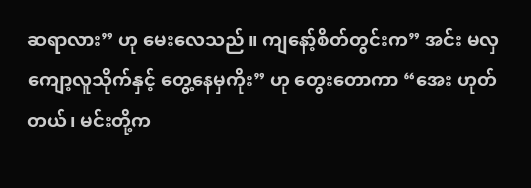ဆရာလား” ဟု မေးလေသည်။ ကျနော့်စိတ်တွင်းက” အင်း မလှကျော့လူသိုက်နှင့် တွေ့နေမှကိုး” ဟု တွေးတောကာ “အေး ဟုတ်တယ်၊ မင်းတို့က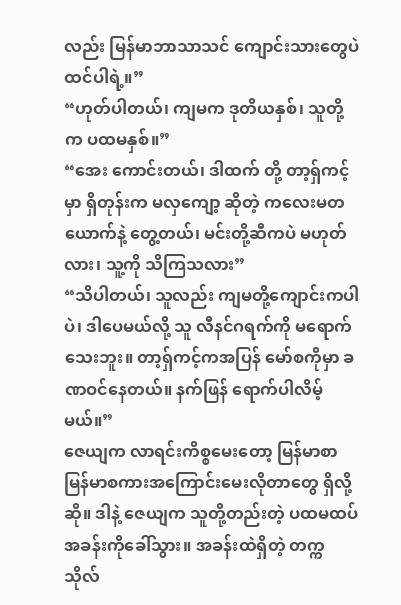လည်း မြန်မာဘာသာသင် ကျောင်းသားတွေပဲထင်ပါရဲ့။”
“ဟုတ်ပါတယ်၊ ကျမက ဒုတိယနှစ်၊ သူတို့က ပထမနှစ်။”
“အေး ကောင်းတယ်၊ ဒါထက် တို့ တာ့ရှ်ကင့်မှာ ရှိတုန်းက မလှကျော့ ဆိုတဲ့ ကလေးမတယောက်နဲ့ တွေ့တယ်၊ မင်းတို့ဆီကပဲ မဟုတ်လား၊ သူ့ကို သိကြသလား”
“သိပါတယ်၊ သူလည်း ကျမတို့ကျောင်းကပါပဲ၊ ဒါပေမယ်လို့ သူ လီနင်ဂရက်ကို မရောက်သေးဘူး။ တာ့ရှ်ကင့်ကအပြန် မော်စကိုမှာ ခဏဝင်နေတယ်။ နက်ဖြန် ရောက်ပါလိမ့်မယ်။”
ဇေယျက လာရင်းကိစ္စမေးတော့ မြန်မာစာ မြန်မာစကားအကြောင်းမေးလိုတာတွေ ရှိလို့ဆို။ ဒါနဲ့ ဇေယျက သူတို့တည်းတဲ့ ပထမထပ်အခန်းကိုခေါ်သွား။ အခန်းထဲရှိတဲ့ တက္ကသိုလ်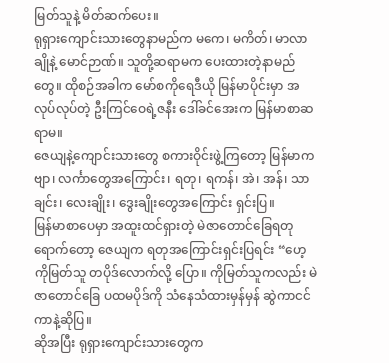မြတ်သူနဲ့ မိတ်ဆက်ပေး။
ရုရှားကျောင်းသားတွေနာမည်က မကေ၊ မကိတ်၊ မာလာချိုနဲ့ မောင်ဉာဏ်။ သူတို့ဆရာမက ပေးထားတဲ့နာမည်တွေ။ ထိုစဉ်အခါက မော်စကိုရေဒီယို မြန်မာပိုင်းမှာ အလုပ်လုပ်တဲ့ ဦးကြင်ဝေရဲ့ဇနီး ဒေါ်ခင်အေးက မြန်မာစာဆရာမ။
ဇေယျနဲ့ကျောင်းသားတွေ စကားဝိုင်းဖွဲ့ကြတော့ မြန်မာကဗျာ၊ လင်္ကာတွေအကြောင်း၊ ရတု၊ ရကန်၊ အဲ၊ အန်၊ သာချင်း၊ လေးချိုး၊ ဒွေးချိုးတွေအကြောင်း ရှင်းပြ။
မြန်မာစာပေမှာ အထူးထင်ရှားတဲ့ မဲဇာတောင်ခြေရတုရောက်တော့ ဇေယျက ရတုအကြောင်းရှင်းပြရင်း “ဟေ့ ကိုမြတ်သူ တပိုဒ်လောက်လို့ ပြော။ ကိုမြတ်သူကလည်း မဲဇာတောင်ခြေ ပထမပိုဒ်ကို သံနေသံထားမှန်မှန် ဆွဲကာငင်ကာနဲ့ဆိုပြ။
ဆိုအပြီး ရုရှားကျောင်းသားတွေက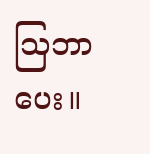သြဘာပေး။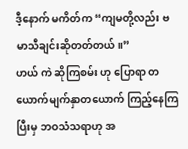ဒီ့နောက် မကိတ်က “ကျမတို့လည်း ဗမာသီချင်းဆိုတတ်တယ်။”
ဟယ် ကဲ ဆိုကြစမ်း ဟု ပြောရာ တယောက်မျက်နှာတယောက် ကြည့်နေကြပြီးမှ ဘဝသံသရာဟု အ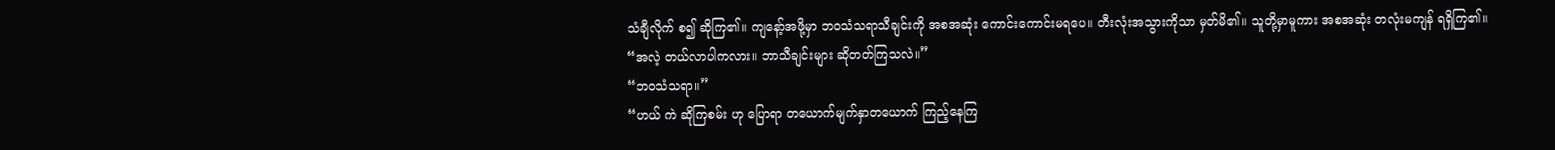သံချီလိုက် စ၍ ဆိုကြ၏။ ကျနော့်အဖို့မှာ ဘဝသံသရာသီချင်းကို အစအဆုံး ကောင်းကောင်းမရပေ။ တီးလုံးအသွားကိုသာ မှတ်မိ၏။ သူတို့မှာမူကား အစအဆုံး တလုံးမကျန် ရရှိကြ၏။
“အလဲ့ တယ်လာပါကလား။ ဘာသီချင်းများ ဆိုတတ်ကြသလဲ။”
“ဘဝသံသရာ။”
“ဟယ် ကဲ ဆိုကြစမ်း ဟု ပြောရာ တယောက်မျက်နှာတယောက် ကြည့်နေကြ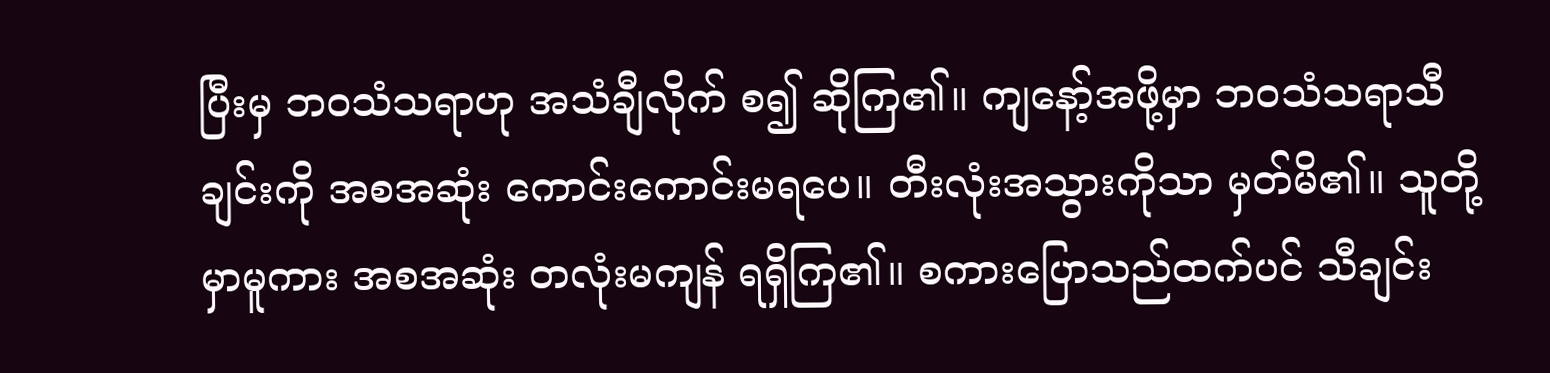ပြီးမှ ဘဝသံသရာဟု အသံချီလိုက် စ၍ ဆိုကြ၏။ ကျနော့်အဖို့မှာ ဘဝသံသရာသီချင်းကို အစအဆုံး ကောင်းကောင်းမရပေ။ တီးလုံးအသွားကိုသာ မှတ်မိ၏။ သူတို့မှာမူကား အစအဆုံး တလုံးမကျန် ရရှိကြ၏။ စကားပြောသည်ထက်ပင် သီချင်း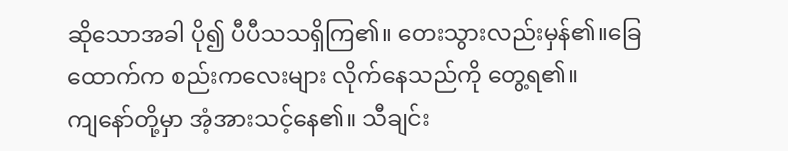ဆိုသောအခါ ပို၍ ပီပီသသရှိကြ၏။ တေးသွားလည်းမှန်၏။ခြေထောက်က စည်းကလေးများ လိုက်နေသည်ကို တွေ့ရ၏။
ကျနော်တို့မှာ အံ့အားသင့်နေ၏။ သီချင်း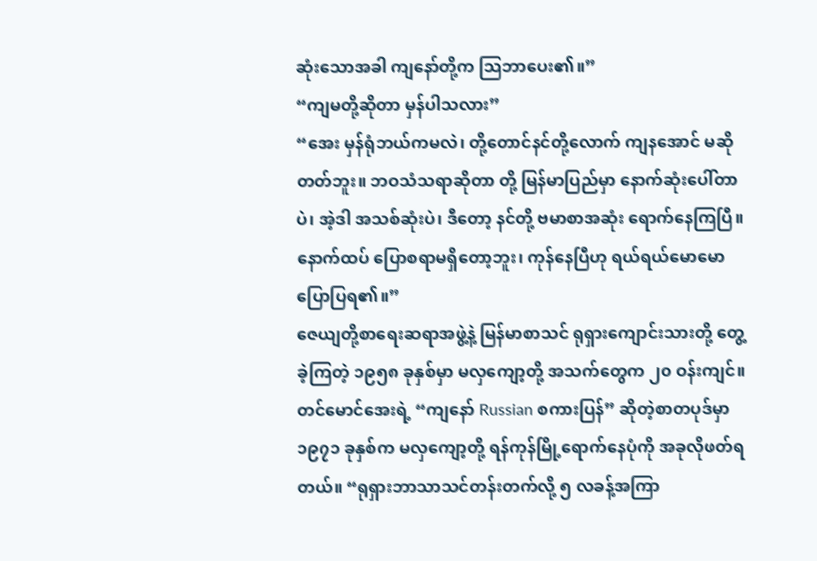ဆုံးသောအခါ ကျနော်တို့က သြဘာပေး၏။”
“ကျမတို့ဆိုတာ မှန်ပါသလား”
“အေး မှန်ရုံဘယ်ကမလဲ၊ တို့တောင်နင်တို့လောက် ကျနအောင် မဆိုတတ်ဘူး။ ဘဝသံသရာဆိုတာ တို့ မြန်မာပြည်မှာ နောက်ဆုံးပေါ်တာပဲ၊ အဲ့ဒါ အသစ်ဆုံးပဲ၊ ဒီတော့ နင်တို့ ဗမာစာအဆုံး ရောက်နေကြပြီ။ နောက်ထပ် ပြောစရာမရှိတော့ဘူး၊ ကုန်နေပြီဟု ရယ်ရယ်မောမောပြောပြရ၏။”
ဇေယျတို့စာရေးဆရာအဖွဲ့နဲ့ မြန်မာစာသင် ရုရှားကျောင်းသားတို့ တွေ့ခဲ့ကြတဲ့ ၁၉၅၈ ခုနှစ်မှာ မလှကျော့တို့ အသက်တွေက ၂၀ ဝန်းကျင်။
တင်မောင်အေးရဲ့ “ကျနော် Russian စကားပြန်” ဆိုတဲ့စာတပုဒ်မှာ ၁၉၇၁ ခုနှစ်က မလှကျော့တို့ ရန်ကုန်မြို့ရောက်နေပုံကို အခုလိုဖတ်ရတယ်။ “ရုရှားဘာသာသင်တန်းတက်လို့ ၅ လခန့်အကြာ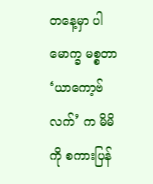တနေ့မှာ ပါမောက္ခ မစ္စတာ ‘ယာကော့ဗ်လက်’ က မိမိကို စကားပြန်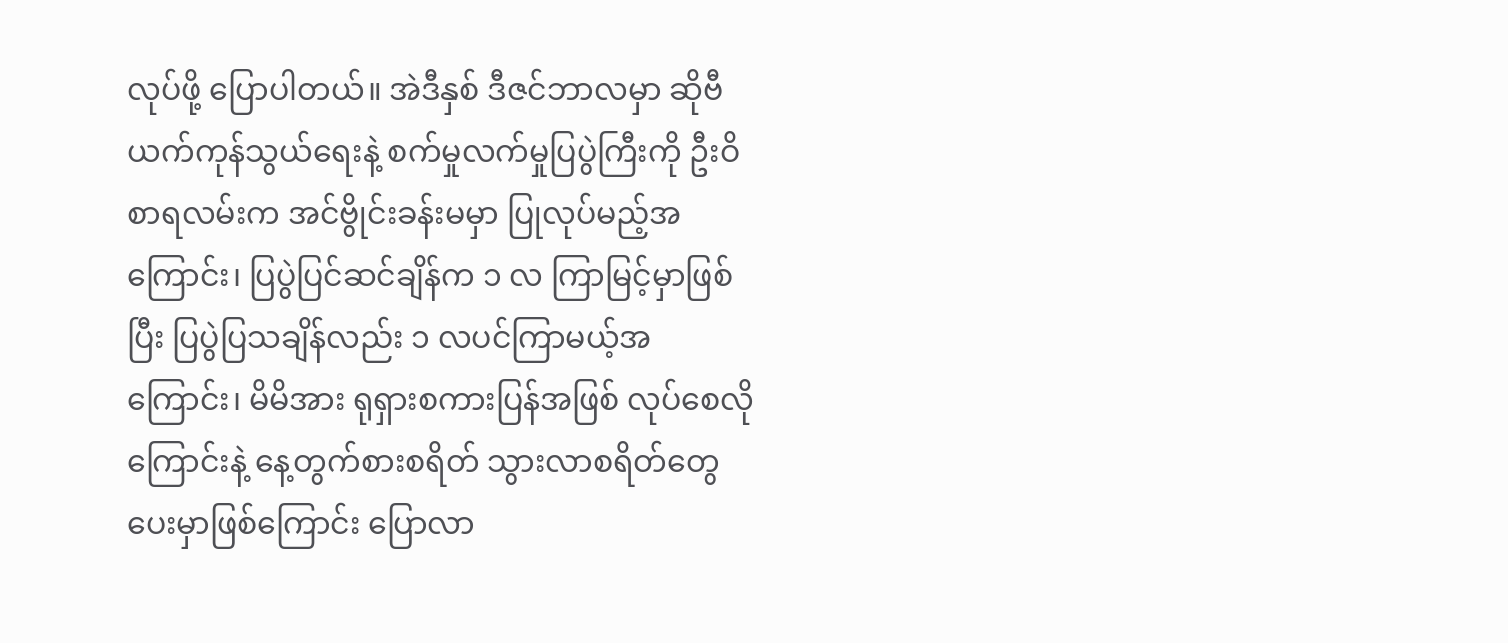လုပ်ဖို့ ပြောပါတယ်။ အဲဒီနှစ် ဒီဇင်ဘာလမှာ ဆိုဗီယက်ကုန်သွယ်ရေးနဲ့ စက်မှုလက်မှုပြပွဲကြီးကို ဦးဝိစာရလမ်းက အင်ဗွိုင်းခန်းမမှာ ပြုလုပ်မည့်အကြောင်း၊ ပြပွဲပြင်ဆင်ချိန်က ၁ လ ကြာမြင့်မှာဖြစ်ပြီး ပြပွဲပြသချိန်လည်း ၁ လပင်ကြာမယ့်အကြောင်း၊ မိမိအား ရုရှားစကားပြန်အဖြစ် လုပ်စေလိုကြောင်းနဲ့ နေ့တွက်စားစရိတ် သွားလာစရိတ်တွေ ပေးမှာဖြစ်ကြောင်း ပြောလာ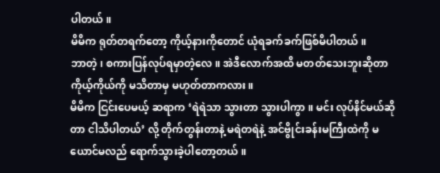ပါတယ်။
မိမိက ရုတ်တရက်တော့ ကိုယ့်နားကိုတောင် ယုံရခက်ခက်ဖြစ်မိပါတယ်။
ဘာတဲ့၊ စကားပြန်လုပ်ရမှာတဲ့လေ။ အဲဒီလောက်အထိ မတတ်သေးဘူးဆိုတာ ကိုယ့်ကိုယ်ကို မသိတာမှ မဟုတ်တာကလား။
မိမိက ငြင်းပေမယ့် ဆရာက ‘ရဲရဲသာ သွားတာ သွားပါကွာ။ မင်း လုပ်နိင်မယ်ဆိုတာ ငါသိပါတယ်’ လို့ တိုက်တွန်းတာနဲ့ မရဲတရဲနဲ့ အင်ဗွိုင်းခန်းမကြီးထဲကို မယောင်မလည် ရောက်သွားခဲ့ပါတော့တယ်။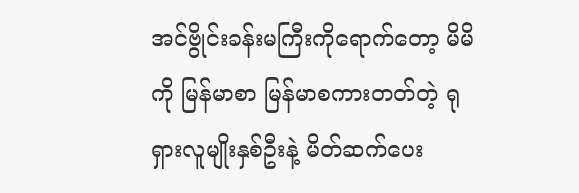အင်ဗွိုင်းခန်းမကြီးကိုရောက်တော့ မိမိကို မြန်မာစာ မြန်မာစကားတတ်တဲ့ ရုရှားလူမျိုးနှစ်ဦးနဲ့ မိတ်ဆက်ပေး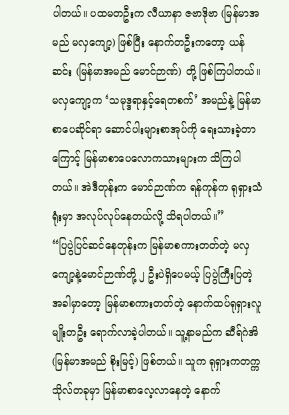ပါတယ်။ ပထမတဦးက လီယာနာ ဇဗာဒိုဗာ (မြန်မာအမည် မလှကျော့) ဖြစ်ပြီး နောက်တဦးကတော့ ယန် ဆင်း (မြန်မာအမည် မောင်ဉာဏ်) တို့ ဖြစ်ကြပါတယ်။ မလှကျော့က ‘သမုဒ္ဒရာနှင့်ရေတစက်’ အမည်နဲ့ မြန်မာစာပေဆိုင်ရာ ဆောင်ပါးများစာအုပ်ကို ရေးသားခဲ့တာကြောင့် မြန်မာစာပေလောကသားများက သိကြပါတယ်။ အဲဒီတုန်းက မောင်ဉာဏ်က ရန်ကုန်က ရုရှားသံရုံးမှာ အလုပ်လုပ်နေတယ်လို့ သိရပါတယ်။”
“ပြပွဲပြင်ဆင်နေတုန်းက မြန်မာစကားတတ်တဲ့ မလှကျော့နဲ့မောင်ဉာဏ်တို့ ၂ ဦးပဲရှိပေမယ့် ပြပွဲကြီးပြတဲ့ အခါမှာတော့ မြန်မာစကားတတ်တဲ့ နောက်ထပ်ရုရှားလူမျိုးတဦး ရောက်လာခဲ့ပါတယ်။ သူ့နာမည်က ဆီရ်ဂဲအိ (မြန်မာအမည် စိုးမြင့်) ဖြစ်တယ်။ သူက ရုရှားကတက္ကသိုလ်တခုမှာ မြန်မာစာလေ့လာနေတဲ့ နောက်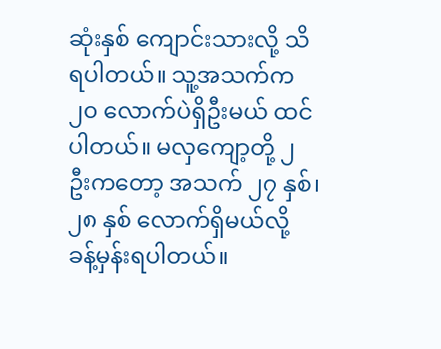ဆုံးနှစ် ကျောင်းသားလို့ သိရပါတယ်။ သူ့အသက်က ၂၀ လောက်ပဲရှိဦးမယ် ထင်ပါတယ်။ မလှကျော့တို့ ၂ ဦးကတော့ အသက် ၂၇ နှစ်၊ ၂၈ နှစ် လောက်ရှိမယ်လို့ ခန့်မှန်းရပါတယ်။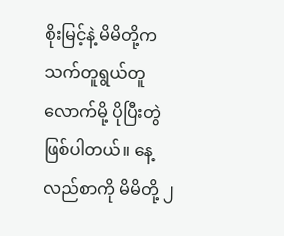စိုးမြင့်နဲ့ မိမိတို့က သက်တူရွယ်တူ လောက်မို့ ပိုပြီးတွဲဖြစ်ပါတယ်။ နေ့လည်စာကို မိမိတို့ ၂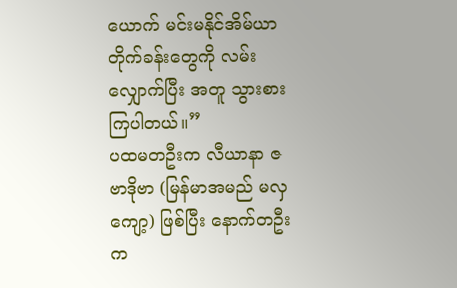ယောက် မင်းမနိုင်အိမ်ယာ တိုက်ခန်းတွေကို လမ်းလျှောက်ပြီး အတူ သွားစားကြပါတယ်။”
ပထမတဦးက လီယာနာ ဇဗာဒိုဗာ (မြန်မာအမည် မလှကျော့) ဖြစ်ပြီး နောက်တဦးက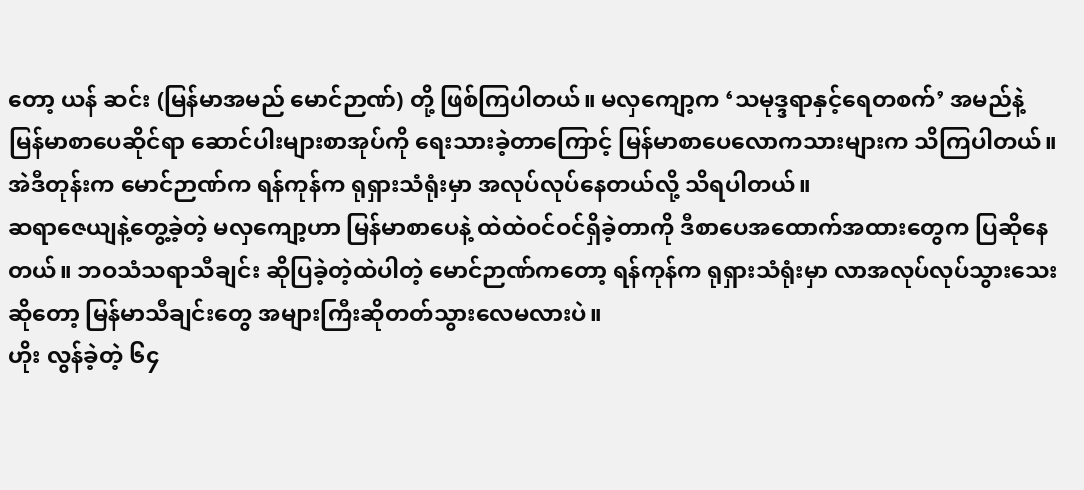တော့ ယန် ဆင်း (မြန်မာအမည် မောင်ဉာဏ်) တို့ ဖြစ်ကြပါတယ်။ မလှကျော့က ‘သမုဒ္ဒရာနှင့်ရေတစက်’ အမည်နဲ့ မြန်မာစာပေဆိုင်ရာ ဆောင်ပါးများစာအုပ်ကို ရေးသားခဲ့တာကြောင့် မြန်မာစာပေလောကသားများက သိကြပါတယ်။ အဲဒီတုန်းက မောင်ဉာဏ်က ရန်ကုန်က ရုရှားသံရုံးမှာ အလုပ်လုပ်နေတယ်လို့ သိရပါတယ်။
ဆရာဇေယျနဲ့တွေ့ခဲ့တဲ့ မလှကျော့ဟာ မြန်မာစာပေနဲ့ ထဲထဲဝင်ဝင်ရှိခဲ့တာကို ဒီစာပေအထောက်အထားတွေက ပြဆိုနေတယ်။ ဘဝသံသရာသီချင်း ဆိုပြခဲ့တဲ့ထဲပါတဲ့ မောင်ဉာဏ်ကတော့ ရန်ကုန်က ရုရှားသံရုံးမှာ လာအလုပ်လုပ်သွားသေးဆိုတော့ မြန်မာသီချင်းတွေ အများကြီးဆိုတတ်သွားလေမလားပဲ။
ဟိုး လွန်ခဲ့တဲ့ ၆၄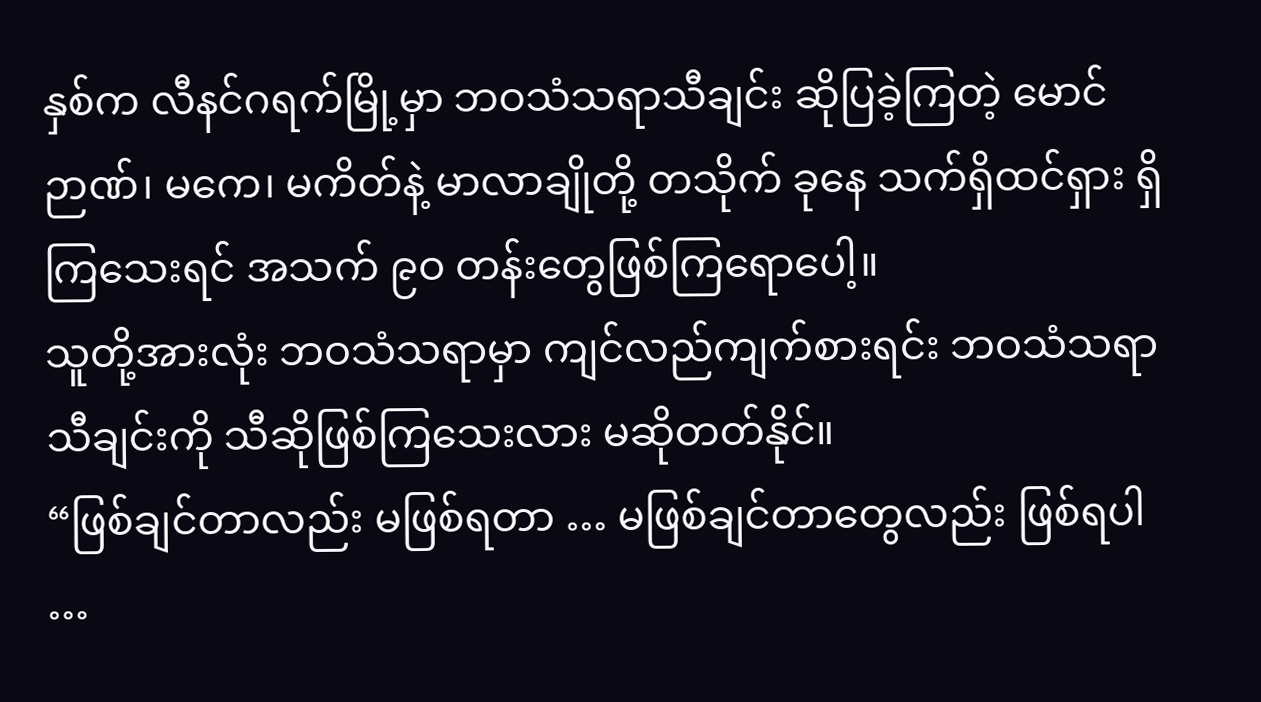နှစ်က လီနင်ဂရက်မြို့မှာ ဘဝသံသရာသီချင်း ဆိုပြခဲ့ကြတဲ့ မောင်ဉာဏ်၊ မကေ၊ မကိတ်နဲ့ မာလာချိုတို့ တသိုက် ခုနေ သက်ရှိထင်ရှား ရှိကြသေးရင် အသက် ၉ဝ တန်းတွေဖြစ်ကြရောပေါ့။
သူတို့အားလုံး ဘဝသံသရာမှာ ကျင်လည်ကျက်စားရင်း ဘဝသံသရာသီချင်းကို သီဆိုဖြစ်ကြသေးလား မဆိုတတ်နိုင်။
“ဖြစ်ချင်တာလည်း မဖြစ်ရတာ … မဖြစ်ချင်တာတွေလည်း ဖြစ်ရပါ …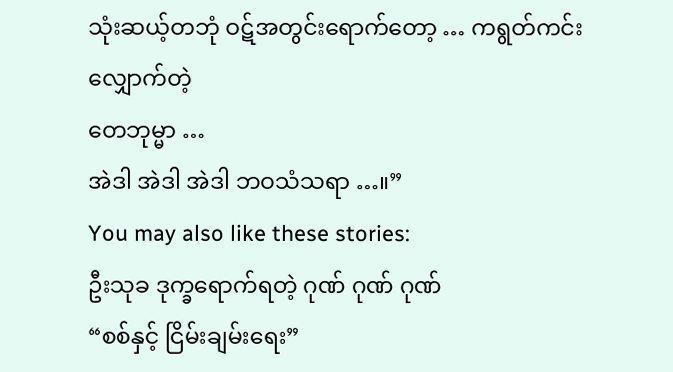သုံးဆယ့်တဘုံ ဝဋ်အတွင်းရောက်တော့ … ကရွတ်ကင်း လျှောက်တဲ့
တေဘုမ္မာ …
အဲဒါ အဲဒါ အဲဒါ ဘဝသံသရာ …။”
You may also like these stories:
ဦးသုခ ဒုက္ခရောက်ရတဲ့ ဂုဏ် ဂုဏ် ဂုဏ်
“စစ်နှင့် ငြိမ်းချမ်းရေး”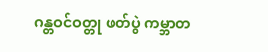ဂန္တဝင်ဝတ္တု ဖတ်ပွဲ ကမ္ဘာတ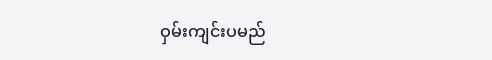ဝှမ်းကျင်းပမည်